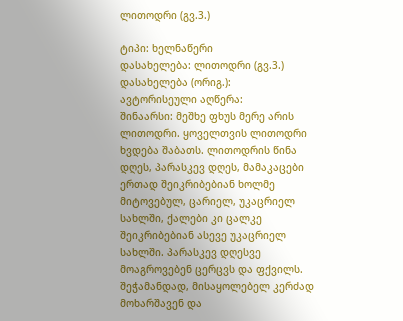ლითოდრი (გვ.3.)

ტიპი: ხელნაწერი
დასახელება: ლითოდრი (გვ.3.)
დასახელება (ორიგ.):
ავტორისეული აღწერა:
შინაარსი: მეშხე ფხუს მერე არის ლითოდრი. ყოველთვის ლითოდრი ხვდება შაბათს. ლითოდრის წინა დღეს, პარასკევ დღეს, მამაკაცები ერთად შეიკრიბებიან ხოლმე მიტოვებულ, ცარიელ, უკაცრიელ სახლში, ქალები კი ცალკე შეიკრიბებიან ასევე უკაცრიელ სახლში. პარასკევ დღესვე მოაგროვებენ ცერცვს და ფქვილს. შეჭამანდად, მისაყოლებელ კერძად მოხარშავენ და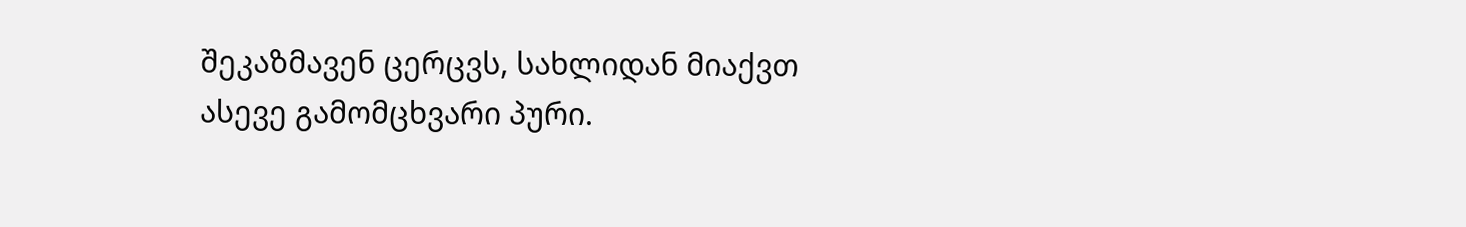შეკაზმავენ ცერცვს, სახლიდან მიაქვთ ასევე გამომცხვარი პური.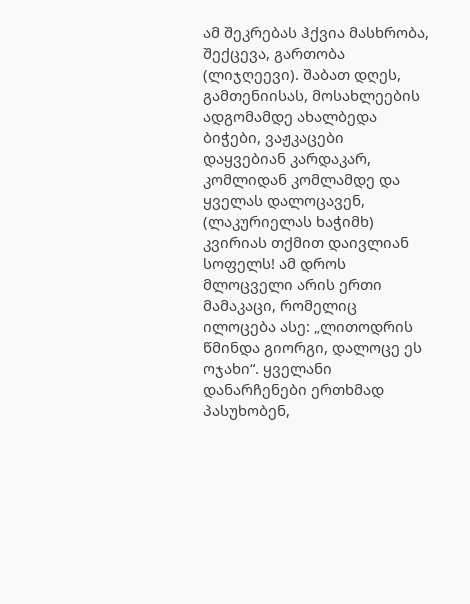ამ შეკრებას ჰქვია მასხრობა, შექცევა, გართობა (ლიჯღეევი). შაბათ დღეს, გამთენიისას, მოსახლეების ადგომამდე ახალბედა ბიჭები, ვაჟკაცები დაყვებიან კარდაკარ, კომლიდან კომლამდე და ყველას დალოცავენ, (ლაკურიელას ხაჭიმხ) კვირიას თქმით დაივლიან სოფელს! ამ დროს მლოცველი არის ერთი მამაკაცი, რომელიც ილოცება ასე: „ლითოდრის წმინდა გიორგი, დალოცე ეს ოჯახი“. ყველანი დანარჩენები ერთხმად პასუხობენ,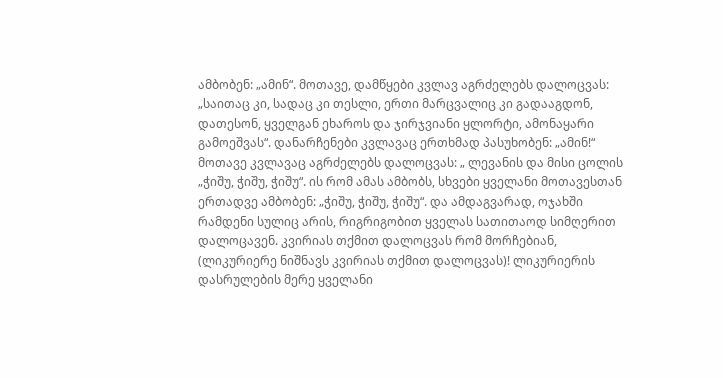ამბობენ: „ამინ“. მოთავე, დამწყები კვლავ აგრძელებს დალოცვას: „საითაც კი, სადაც კი თესლი, ერთი მარცვალიც კი გადააგდონ, დათესონ, ყველგან ეხაროს და ჯირჯვიანი ყლორტი, ამონაყარი გამოეშვას“. დანარჩენები კვლავაც ერთხმად პასუხობენ: „ამინ!“ მოთავე კვლავაც აგრძელებს დალოცვას: „ ლევანის და მისი ცოლის „ჭიშუ, ჭიშუ, ჭიშუ“. ის რომ ამას ამბობს, სხვები ყველანი მოთავესთან ერთადვე ამბობენ: „ჭიშუ, ჭიშუ, ჭიშუ“. და ამდაგვარად, ოჯახში რამდენი სულიც არის, რიგრიგობით ყველას სათითაოდ სიმღერით დალოცავენ. კვირიას თქმით დალოცვას რომ მორჩებიან, (ლიკურიერე ნიშნავს კვირიას თქმით დალოცვას)! ლიკურიერის დასრულების მერე ყველანი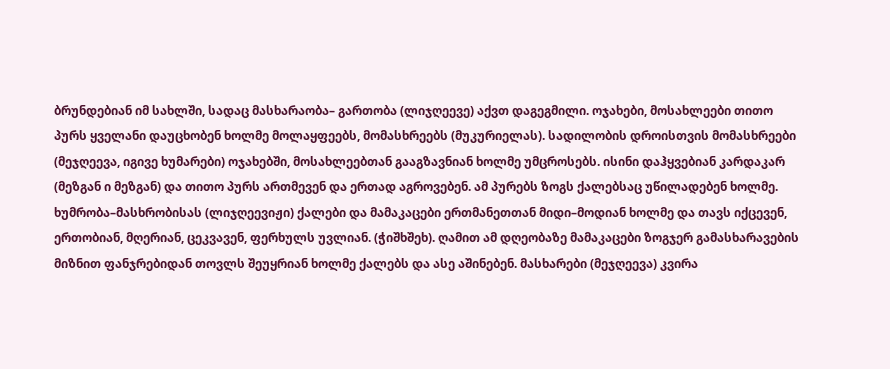ბრუნდებიან იმ სახლში, სადაც მასხარაობა– გართობა (ლიჯღეევე) აქვთ დაგეგმილი. ოჯახები, მოსახლეები თითო პურს ყველანი დაუცხობენ ხოლმე მოლაყფეებს, მომასხრეებს (მუკურიელას). სადილობის დროისთვის მომასხრეები (მეჯღეევა, იგივე ხუმარები) ოჯახებში, მოსახლეებთან გააგზავნიან ხოლმე უმცროსებს. ისინი დაჰყვებიან კარდაკარ (მეზგან ი მეზგან) და თითო პურს ართმევენ და ერთად აგროვებენ. ამ პურებს ზოგს ქალებსაც უწილადებენ ხოლმე. ხუმრობა–მასხრობისას (ლიჯღეევიჟი) ქალები და მამაკაცები ერთმანეთთან მიდი–მოდიან ხოლმე და თავს იქცევენ, ერთობიან, მღერიან, ცეკვავენ, ფერხულს უვლიან. (ჭიშხშეხ). ღამით ამ დღეობაზე მამაკაცები ზოგჯერ გამასხარავების მიზნით ფანჯრებიდან თოვლს შეუყრიან ხოლმე ქალებს და ასე აშინებენ. მასხარები (მეჯღეევა) კვირა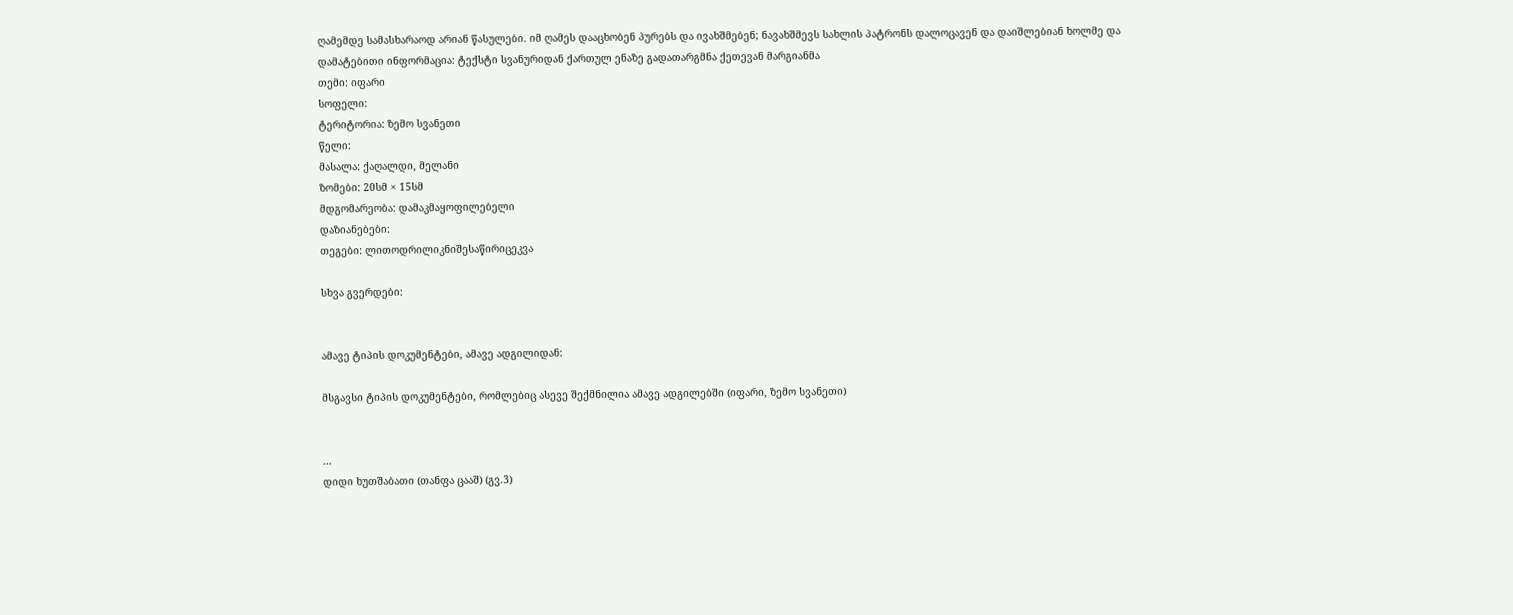ღამემდე სამასხარაოდ არიან წასულები. იმ ღამეს დააცხობენ პურებს და ივახშმებენ; ნავახშმევს სახლის პატრონს დალოცავენ და დაიშლებიან ხოლმე და
დამატებითი ინფორმაცია: ტექსტი სვანურიდან ქართულ ენაზე გადათარგმნა ქეთევან მარგიანმა
თემი: იფარი
სოფელი:
ტერიტორია: ზემო სვანეთი
წელი:
მასალა: ქაღალდი, მელანი
ზომები: 20სმ × 15სმ
მდგომარეობა: დამაკმაყოფილებელი
დაზიანებები:
თეგები: ლითოდრილიკნიშესაწირიცეკვა

სხვა გვერდები:


ამავე ტიპის დოკუმენტები, ამავე ადგილიდან:

მსგავსი ტიპის დოკუმენტები, რომლებიც ასევე შექმნილია ამავე ადგილებში (იფარი, ზემო სვანეთი)


...
დიდი ხუთშაბათი (თანფა ცააშ) (გვ.3)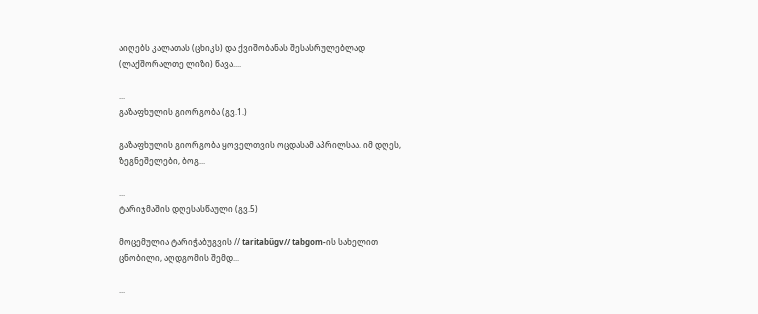აიღებს კალათას (ცხიკს) და ქვიშობანას შესასრულებლად (ლაქშორალთე ლიზი) წავა....

...
გაზაფხულის გიორგობა (გვ.1.)

გაზაფხულის გიორგობა ყოველთვის ოცდასამ აპრილსაა. იმ დღეს, ზეგნეშელები, ბოგ...

...
ტარიჯმაშის დღესასწაული (გვ.5)

მოცემულია ტარიჭაბუგვის // taritabűgv// tabgom-ის სახელით ცნობილი, აღდგომის შემდ...

...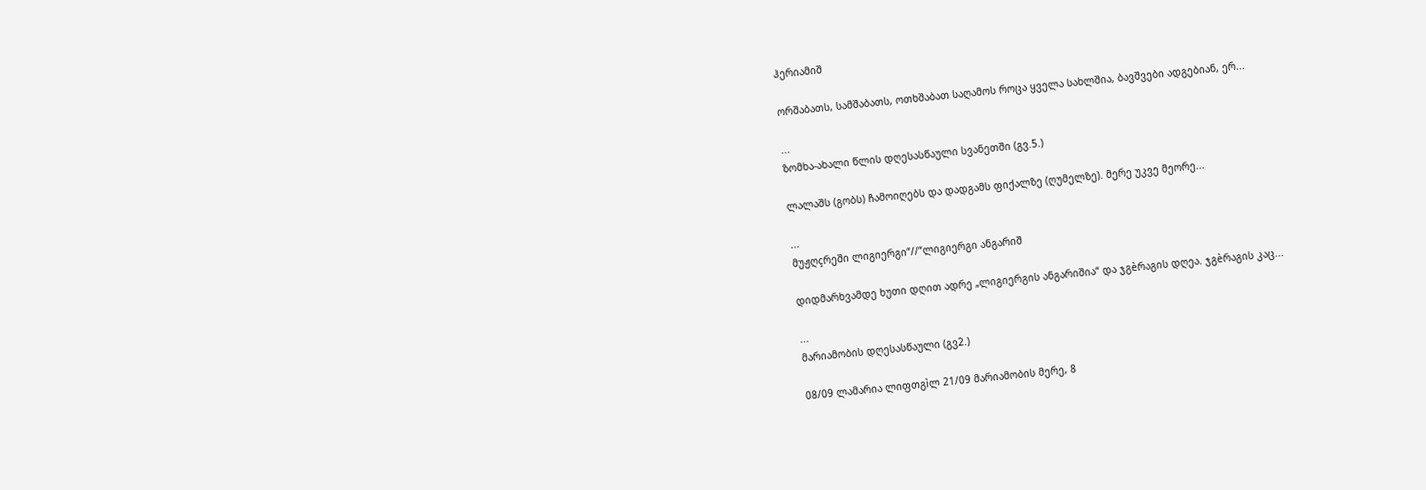ჰერიამიშ

ორშაბათს, სამშაბათს, ოთხშაბათ საღამოს როცა ყველა სახლშია, ბავშვები ადგებიან, ერ...

...
ზომხა-ახალი წლის დღესასწაული სვანეთში (გვ.5.)

ლალაშს (გობს) ჩამოიღებს და დადგამს ფიქალზე (ღუმელზე). მერე უკვე მეორე...

...
მუჟღçრეში ლიგიერგი“//“ლიგიერგი ანგარიშ

დიდმარხვამდე ხუთი დღით ადრე „ლიგიერგის ანგარიშია“ და ჯგèრაგის დღეა. ჯგèრაგის კაც...

...
მარიამობის დღესასწაული (გვ2.)

08/09 ლამარია ლიფთგìლ 21/09 მარიამობის მერე, 8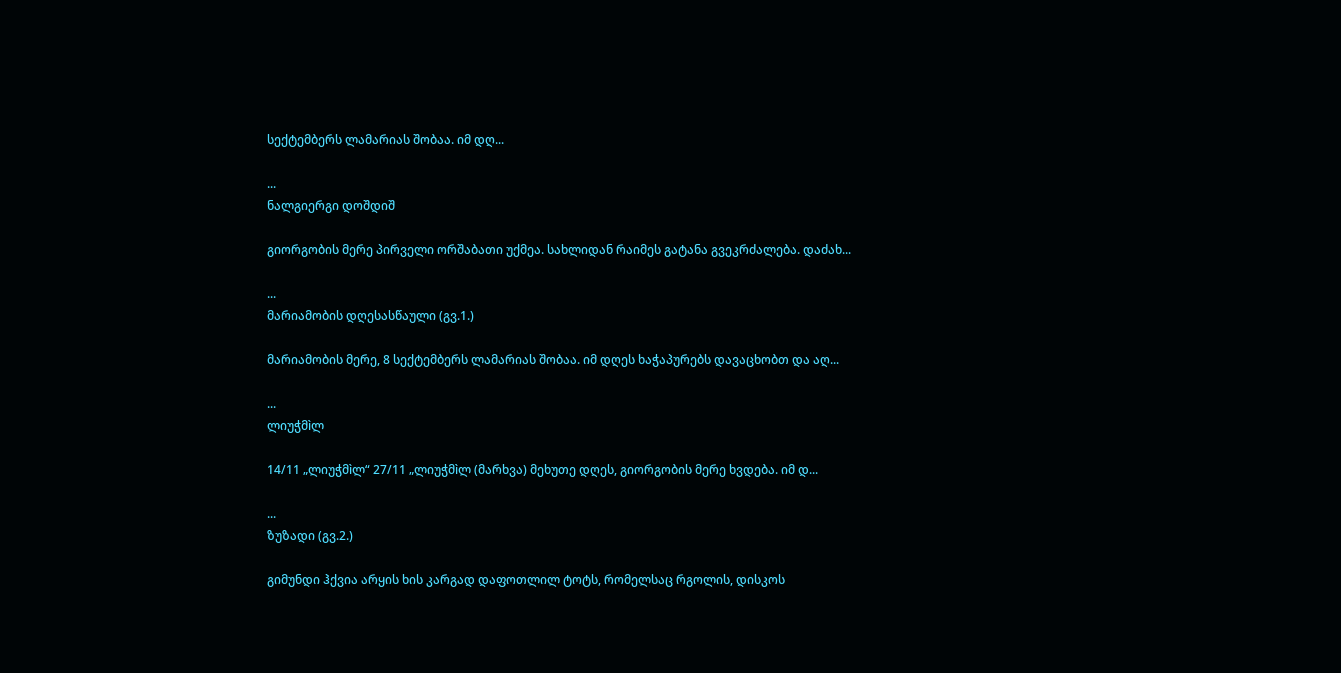სექტემბერს ლამარიას შობაა. იმ დღ...

...
ნალგიერგი დოშდიშ

გიორგობის მერე პირველი ორშაბათი უქმეა. სახლიდან რაიმეს გატანა გვეკრძალება. დაძახ...

...
მარიამობის დღესასწაული (გვ.1.)

მარიამობის მერე, 8 სექტემბერს ლამარიას შობაა. იმ დღეს ხაჭაპურებს დავაცხობთ და აღ...

...
ლიუჭმìლ

14/11 „ლიუჭმìლ“ 27/11 „ლიუჭმìლ (მარხვა) მეხუთე დღეს, გიორგობის მერე ხვდება. იმ დ...

...
ზუზადი (გვ.2.)

გიმუნდი ჰქვია არყის ხის კარგად დაფოთლილ ტოტს, რომელსაც რგოლის, დისკოს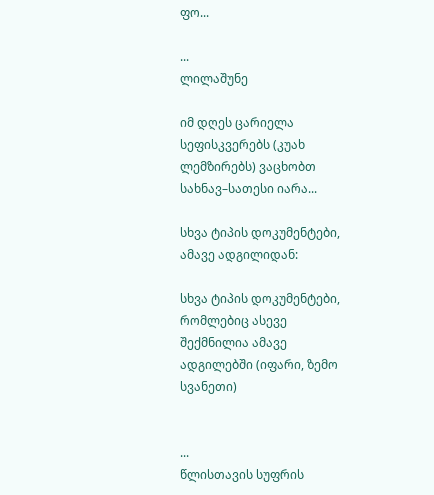ფო...

...
ლილაშუნე

იმ დღეს ცარიელა სეფისკვერებს (კუახ ლემზირებს) ვაცხობთ სახნავ–სათესი იარა...

სხვა ტიპის დოკუმენტები, ამავე ადგილიდან:

სხვა ტიპის დოკუმენტები, რომლებიც ასევე შექმნილია ამავე ადგილებში (იფარი, ზემო სვანეთი)


...
წლისთავის სუფრის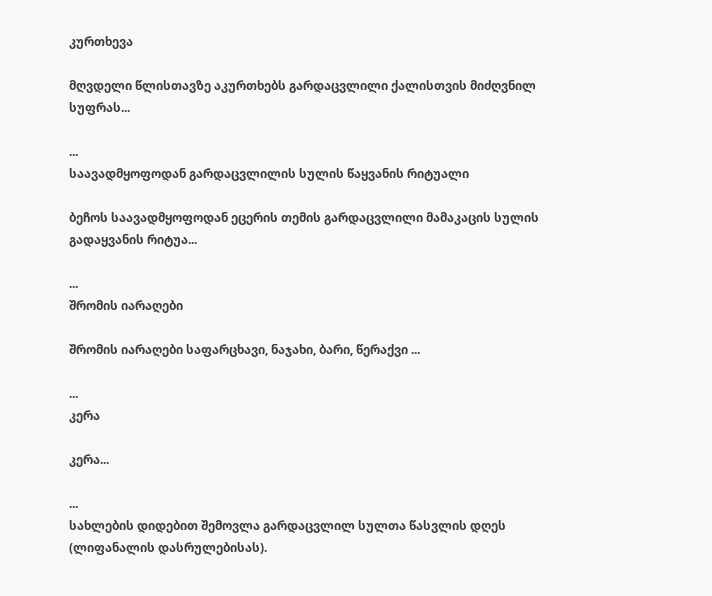კურთხევა

მღვდელი წლისთავზე აკურთხებს გარდაცვლილი ქალისთვის მიძღვნილ სუფრას...

...
საავადმყოფოდან გარდაცვლილის სულის წაყვანის რიტუალი

ბეჩოს საავადმყოფოდან ეცერის თემის გარდაცვლილი მამაკაცის სულის გადაყვანის რიტუა...

...
შრომის იარაღები

შრომის იარაღები საფარცხავი, ნაჯახი, ბარი, წერაქვი ...

...
კერა

კერა...

...
სახლების დიდებით შემოვლა გარდაცვლილ სულთა წასვლის დღეს (ლიფანალის დასრულებისას).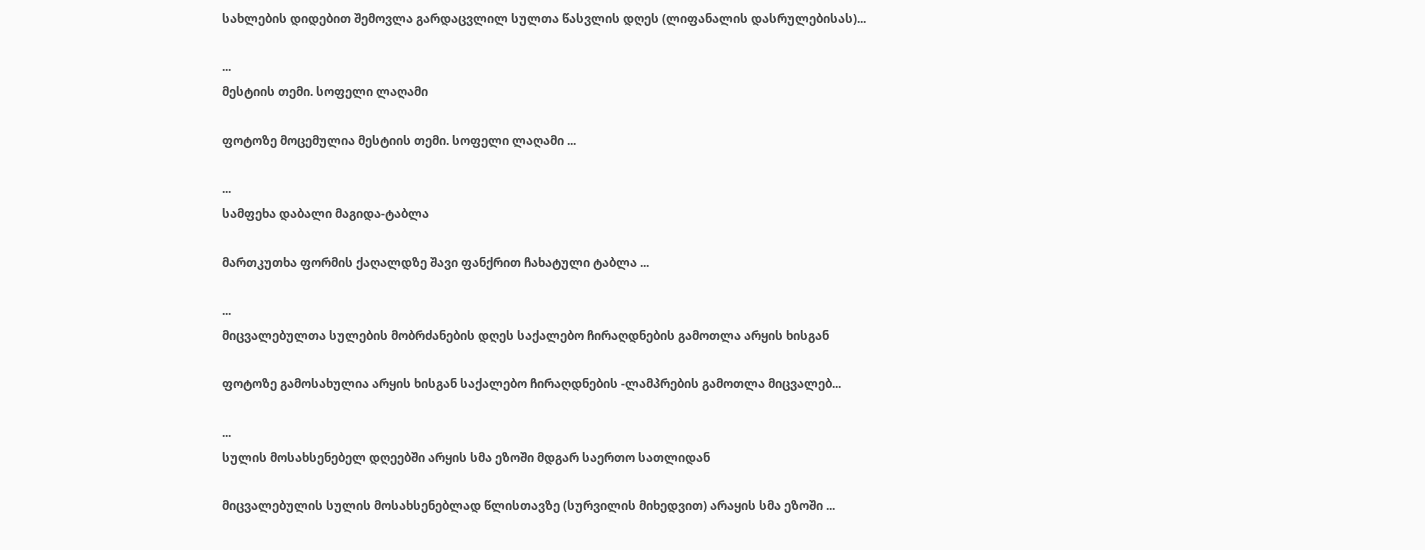სახლების დიდებით შემოვლა გარდაცვლილ სულთა წასვლის დღეს (ლიფანალის დასრულებისას)...

...
მესტიის თემი. სოფელი ლაღამი

ფოტოზე მოცემულია მესტიის თემი. სოფელი ლაღამი ...

...
სამფეხა დაბალი მაგიდა-ტაბლა

მართკუთხა ფორმის ქაღალდზე შავი ფანქრით ჩახატული ტაბლა ...

...
მიცვალებულთა სულების მობრძანების დღეს საქალებო ჩირაღდნების გამოთლა არყის ხისგან

ფოტოზე გამოსახულია არყის ხისგან საქალებო ჩირაღდნების -ლამპრების გამოთლა მიცვალებ...

...
სულის მოსახსენებელ დღეებში არყის სმა ეზოში მდგარ საერთო სათლიდან

მიცვალებულის სულის მოსახსენებლად წლისთავზე (სურვილის მიხედვით) არაყის სმა ეზოში ...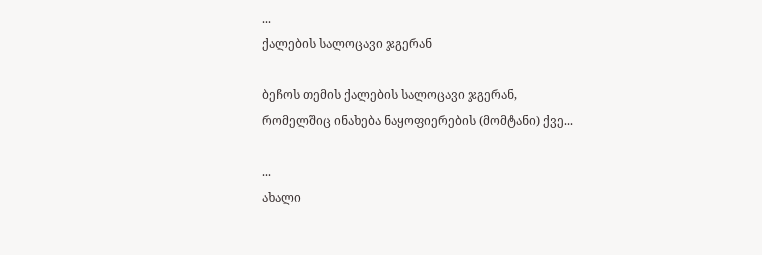...
ქალების სალოცავი ჯგერან

ბეჩოს თემის ქალების სალოცავი ჯგერან, რომელშიც ინახება ნაყოფიერების (მომტანი) ქვე...

...
ახალი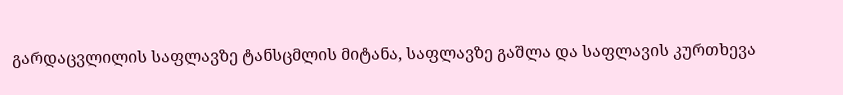გარდაცვლილის საფლავზე ტანსცმლის მიტანა, საფლავზე გაშლა და საფლავის კურთხევა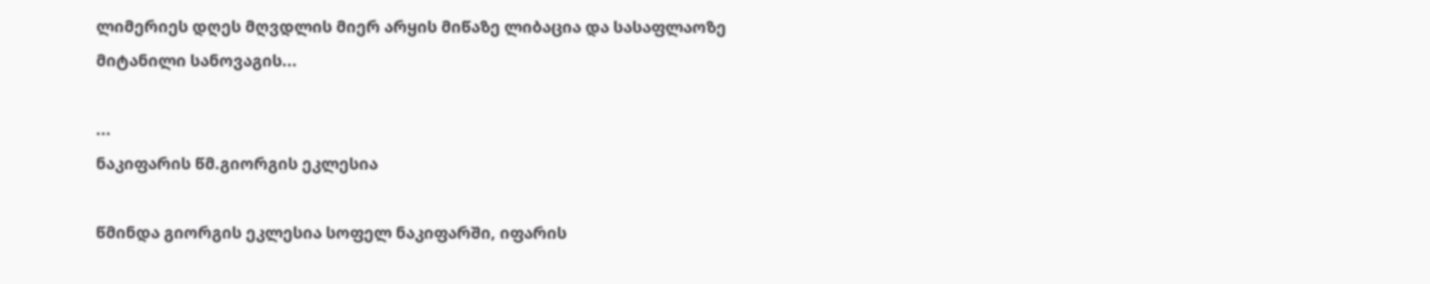ლიმერიეს დღეს მღვდლის მიერ არყის მიწაზე ლიბაცია და სასაფლაოზე მიტანილი სანოვაგის...

...
ნაკიფარის წმ.გიორგის ეკლესია

წმინდა გიორგის ეკლესია სოფელ ნაკიფარში, იფარის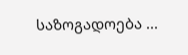საზოგადოება ...